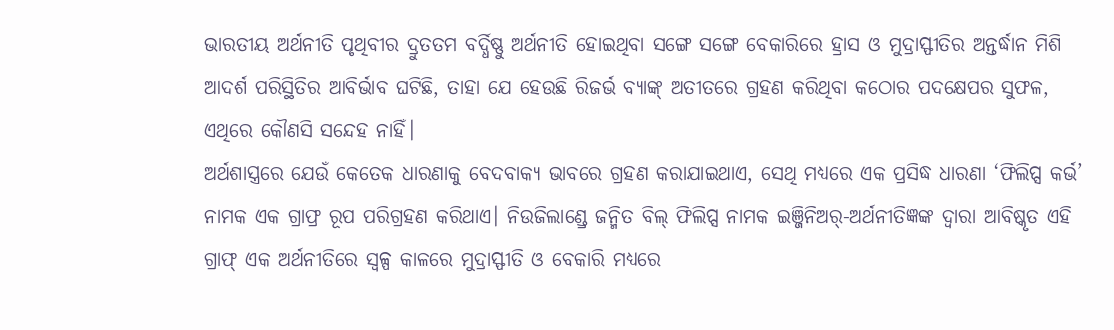ଭାରତୀୟ ଅର୍ଥନୀତି ପୃଥିବୀର ଦ୍ରୁତତମ ବର୍ଦ୍ଧିଷ୍ଣୁ ଅର୍ଥନୀତି ହୋଇଥିବା ସଙ୍ଗେ ସଙ୍ଗେ ବେକାରିରେ ହ୍ରାସ ଓ ମୁଦ୍ରାସ୍ଫୀତିର ଅନ୍ତର୍ଦ୍ଧାନ ମିଶି ଆଦର୍ଶ ପରିସ୍ଥିତିର ଆବିର୍ଭାବ ଘଟିଛି, ତାହା ଯେ ହେଉଛି ରିଜର୍ଭ ବ୍ୟାଙ୍କ୍ ଅତୀତରେ ଗ୍ରହଣ କରିଥିବା କଠୋର ପଦକ୍ଷେପର ସୁଫଳ, ଏଥିରେ କୌଣସି ସନ୍ଦେହ ନାହିଁ।
ଅର୍ଥଶାସ୍ତ୍ରରେ ଯେଉଁ କେତେକ ଧାରଣାକୁ ବେଦବାକ୍ୟ ଭାବରେ ଗ୍ରହଣ କରାଯାଇଥାଏ, ସେଥି ମଧ୍ୟରେ ଏକ ପ୍ରସିଦ୍ଧ ଧାରଣା ‘ଫିଲିପ୍ସ କର୍ଭ’ ନାମକ ଏକ ଗ୍ରାଫ୍ର ରୂପ ପରିଗ୍ରହଣ କରିଥାଏ। ନିଉଜିଲାଣ୍ଡ୍ରେ ଜନ୍ମିତ ବିଲ୍ ଫିଲିପ୍ସ ନାମକ ଇଞ୍ଜିନିଅର୍-ଅର୍ଥନୀତିଜ୍ଞଙ୍କ ଦ୍ବାରା ଆବିଷ୍କୃତ ଏହି ଗ୍ରାଫ୍ ଏକ ଅର୍ଥନୀତିରେ ସ୍ବଳ୍ପ କାଳରେ ମୁଦ୍ରାସ୍ଫୀତି ଓ ବେକାରି ମଧ୍ୟରେ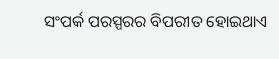ସଂପର୍କ ପରସ୍ପରର ବିପରୀତ ହୋଇଥାଏ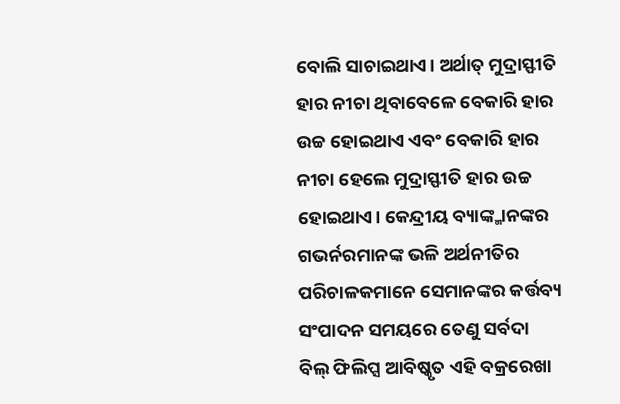ବୋଲି ସାଚାଇଥାଏ। ଅର୍ଥାତ୍ ମୁଦ୍ରାସ୍ଫୀତି ହାର ନୀଚା ଥିବାବେଳେ ବେକାରି ହାର ଉଚ୍ଚ ହୋଇଥାଏ ଏବଂ ବେକାରି ହାର ନୀଚା ହେଲେ ମୁଦ୍ରାସ୍ଫୀତି ହାର ଉଚ୍ଚ ହୋଇଥାଏ। କେନ୍ଦ୍ରୀୟ ବ୍ୟାଙ୍କ୍ମାନଙ୍କର ଗଭର୍ନରମାନଙ୍କ ଭଳି ଅର୍ଥନୀତିର ପରିଚାଳକମାନେ ସେମାନଙ୍କର କର୍ତ୍ତବ୍ୟ ସଂପାଦନ ସମୟରେ ତେଣୁ ସର୍ବଦା ବିଲ୍ ଫିଲିପ୍ସ ଆବିଷ୍କୃତ ଏହି ବକ୍ରରେଖା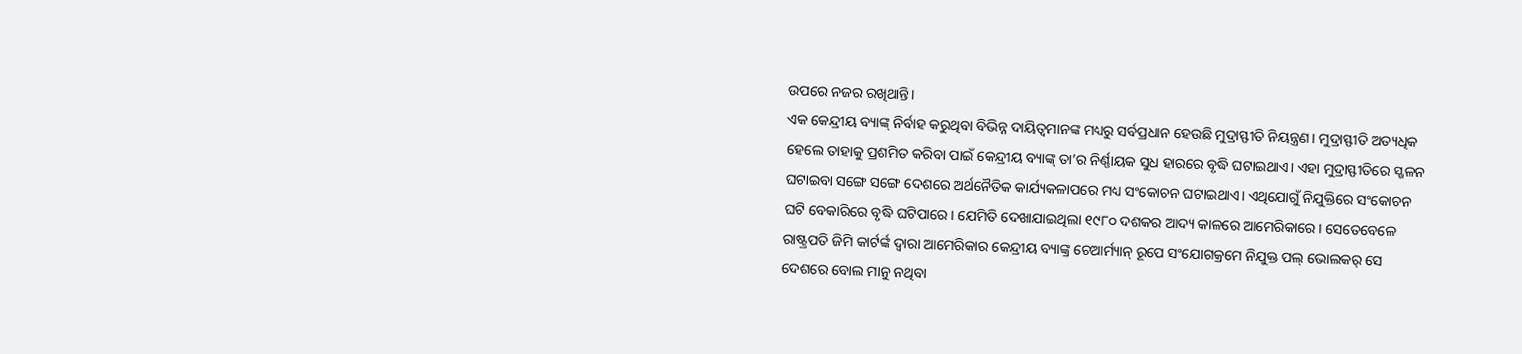ଉପରେ ନଜର ରଖିଥାନ୍ତି।
ଏକ କେନ୍ଦ୍ରୀୟ ବ୍ୟାଙ୍କ୍ ନିର୍ବାହ କରୁଥିବା ବିଭିନ୍ନ ଦାୟିତ୍ବମାନଙ୍କ ମଧ୍ୟରୁ ସର୍ବପ୍ରଧାନ ହେଉଛି ମୁଦ୍ରାସ୍ଫୀତି ନିୟନ୍ତ୍ରଣ। ମୁଦ୍ରାସ୍ଫୀତି ଅତ୍ୟଧିକ ହେଲେ ତାହାକୁ ପ୍ରଶମିତ କରିବା ପାଇଁ କେନ୍ଦ୍ରୀୟ ବ୍ୟାଙ୍କ୍ ତା’ର ନିର୍ଣ୍ଣାୟକ ସୁଧ ହାରରେ ବୃଦ୍ଧି ଘଟାଇଥାଏ। ଏହା ମୁଦ୍ରାସ୍ଫୀତିରେ ସ୍ଖଳନ ଘଟାଇବା ସଙ୍ଗେ ସଙ୍ଗେ ଦେଶରେ ଅର୍ଥନୈତିକ କାର୍ଯ୍ୟକଳାପରେ ମଧ୍ୟ ସଂକୋଚନ ଘଟାଇଥାଏ। ଏଥିଯୋଗୁଁ ନିଯୁକ୍ତିରେ ସଂକୋଚନ ଘଟି ବେକାରିରେ ବୃଦ୍ଧି ଘଟିପାରେ। ଯେମିତି ଦେଖାଯାଇଥିଲା ୧୯୮୦ ଦଶକର ଆଦ୍ୟ କାଳରେ ଆମେରିକାରେ। ସେତେବେଳେ ରାଷ୍ଟ୍ରପତି ଜିମି କାର୍ଟର୍ଙ୍କ ଦ୍ବାରା ଆମେରିକାର କେନ୍ଦ୍ରୀୟ ବ୍ୟାଙ୍କ୍ର ଚେଆର୍ମ୍ୟାନ୍ ରୂପେ ସଂଯୋଗକ୍ରମେ ନିଯୁକ୍ତ ପଲ୍ ଭୋଲକର୍ ସେ ଦେଶରେ ବୋଲ ମାନୁ ନଥିବା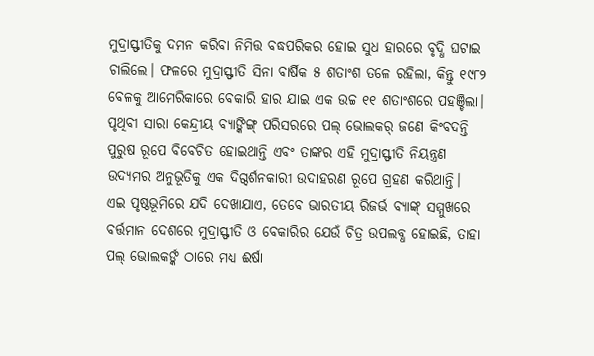ମୁଦ୍ରାସ୍ଫୀତିକୁ ଦମନ କରିବା ନିମିତ୍ତ ବଦ୍ଧପରିକର ହୋଇ ସୁଧ ହାରରେ ବୃଦ୍ଧି ଘଟାଇ ଚାଲିଲେ। ଫଳରେ ମୁଦ୍ରାସ୍ଫୀତି ସିନା ବାର୍ଷିକ ୫ ଶତାଂଶ ତଳେ ରହିଲା, କିନ୍ତୁ ୧୯୮୨ ବେଳକୁ ଆମେରିକାରେ ବେକାରି ହାର ଯାଇ ଏକ ଉଚ୍ଚ ୧୧ ଶତାଂଶରେ ପହଞ୍ଚିଲା। ପୃଥିବୀ ସାରା କେନ୍ଦ୍ରୀୟ ବ୍ୟାଙ୍କିଙ୍ଗ୍ ପରିସରରେ ପଲ୍ ଭୋଲକର୍ ଜଣେ କିଂବଦନ୍ତି ପୁରୁଷ ରୂପେ ବିବେଚିତ ହୋଇଥାନ୍ତି ଏବଂ ତାଙ୍କର ଏହି ମୁଦ୍ରାସ୍ଫୀତି ନିୟନ୍ତ୍ରଣ ଉଦ୍ୟମର ଅନୁଭୂତିକୁ ଏକ ଦିଗ୍ଦର୍ଶନକାରୀ ଉଦାହରଣ ରୂପେ ଗ୍ରହଣ କରିଥାନ୍ତି।
ଏଇ ପୃଷ୍ଠଭୂମିରେ ଯଦି ଦେଖାଯାଏ, ତେବେ ଭାରତୀୟ ରିଜର୍ଭ ବ୍ୟାଙ୍କ୍ ସମ୍ମୁଖରେ ବର୍ତ୍ତମାନ ଦେଶରେ ମୁଦ୍ରାସ୍ଫୀତି ଓ ବେକାରିର ଯେଉଁ ଚିତ୍ର ଉପଲବ୍ଧ ହୋଇଛି, ତାହା ପଲ୍ ଭୋଲକର୍ଙ୍କ ଠାରେ ମଧ୍ୟ ଈର୍ଷା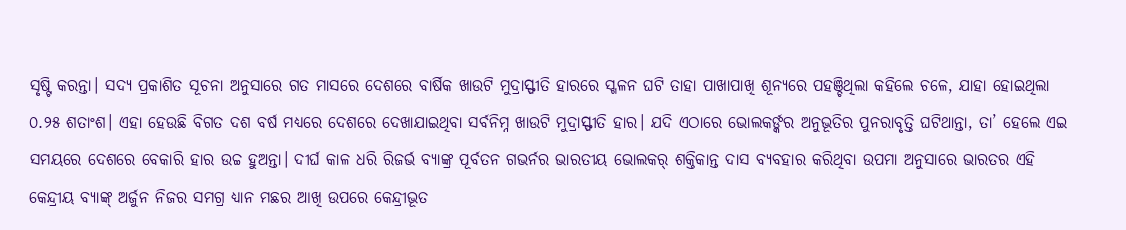ସୃଷ୍ଟି କରନ୍ତା। ସଦ୍ୟ ପ୍ରକାଶିତ ସୂଚନା ଅନୁସାରେ ଗତ ମାସରେ ଦେଶରେ ବାର୍ଷିକ ଖାଉଟି ମୁଦ୍ରାସ୍ଫୀତି ହାରରେ ସ୍ଖଳନ ଘଟି ତାହା ପାଖାପାଖି ଶୂନ୍ୟରେ ପହଞ୍ଚିଥିଲା କହିଲେ ଚଳେ, ଯାହା ହୋଇଥିଲା ୦.୨୫ ଶତାଂଶ। ଏହା ହେଉଛି ବିଗତ ଦଶ ବର୍ଷ ମଧ୍ୟରେ ଦେଶରେ ଦେଖାଯାଇଥିବା ସର୍ବନିମ୍ନ ଖାଉଟି ମୁଦ୍ରାସ୍ଫୀତି ହାର। ଯଦି ଏଠାରେ ଭୋଲକର୍ଙ୍କର ଅନୁଭୂତିର ପୁନରାବୃତ୍ତି ଘଟିଥାନ୍ତା, ତା’ ହେଲେ ଏଇ ସମୟରେ ଦେଶରେ ବେକାରି ହାର ଉଚ୍ଚ ହୁଅନ୍ତା। ଦୀର୍ଘ କାଳ ଧରି ରିଜର୍ଭ ବ୍ୟାଙ୍କ୍ର ପୂର୍ବତନ ଗଭର୍ନର ଭାରତୀୟ ଭୋଲକର୍ ଶକ୍ତିକାନ୍ତ ଦାସ ବ୍ୟବହାର କରିଥିବା ଉପମା ଅନୁସାରେ ଭାରତର ଏହି କେନ୍ଦ୍ରୀୟ ବ୍ୟାଙ୍କ୍ ଅର୍ଜୁନ ନିଜର ସମଗ୍ର ଧ୍ୟାନ ମଛର ଆଖି ଉପରେ କେନ୍ଦ୍ରୀଭୂତ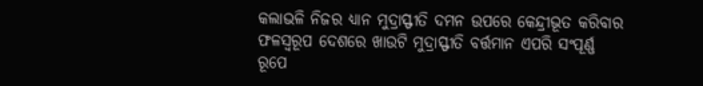କଲାଭଳି ନିଜର ଧ୍ୟାନ ମୁଦ୍ରାସ୍ଫୀତି ଦମନ ଉପରେ କେନ୍ଦ୍ରୀଭୂତ କରିବାର ଫଳସ୍ବରୂପ ଦେଶରେ ଖାଉଟି ମୁଦ୍ରାସ୍ଫୀତି ବର୍ତ୍ତମାନ ଏପରି ସଂପୂର୍ଣ୍ଣ ରୂପେ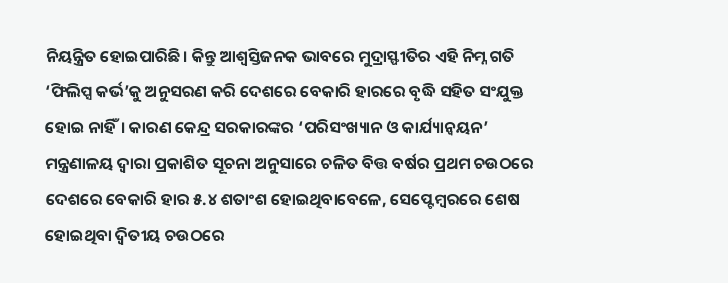ନିୟନ୍ତ୍ରିତ ହୋଇପାରିଛି। କିନ୍ତୁ ଆଶ୍ବସ୍ତିଜନକ ଭାବରେ ମୁଦ୍ରାସ୍ଫୀତିର ଏହି ନିମ୍ନ ଗତି ‘ଫିଲିପ୍ସ କର୍ଭ’କୁ ଅନୁସରଣ କରି ଦେଶରେ ବେକାରି ହାରରେ ବୃଦ୍ଧି ସହିତ ସଂଯୁକ୍ତ ହୋଇ ନାହିଁ। କାରଣ କେନ୍ଦ୍ର ସରକାରଙ୍କର ‘ପରିସଂଖ୍ୟାନ ଓ କାର୍ଯ୍ୟାନ୍ବୟନ’ ମନ୍ତ୍ରଣାଳୟ ଦ୍ବାରା ପ୍ରକାଶିତ ସୂଚନା ଅନୁସାରେ ଚଳିତ ବିତ୍ତ ବର୍ଷର ପ୍ରଥମ ଚଉଠରେ ଦେଶରେ ବେକାରି ହାର ୫.୪ ଶତାଂଶ ହୋଇଥିବାବେଳେ, ସେପ୍ଟେମ୍ବରରେ ଶେଷ ହୋଇଥିବା ଦ୍ବିତୀୟ ଚଉଠରେ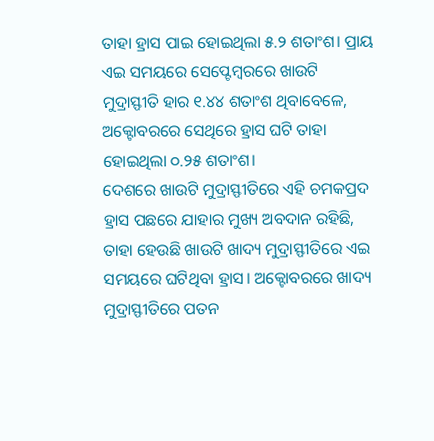ତାହା ହ୍ରାସ ପାଇ ହୋଇଥିଲା ୫.୨ ଶତାଂଶ। ପ୍ରାୟ ଏଇ ସମୟରେ ସେପ୍ଟେମ୍ବରରେ ଖାଉଟି ମୁଦ୍ରାସ୍ଫୀତି ହାର ୧.୪୪ ଶତାଂଶ ଥିବାବେଳେ, ଅକ୍ଟୋବରରେ ସେଥିରେ ହ୍ରାସ ଘଟି ତାହା ହୋଇଥିଲା ୦.୨୫ ଶତାଂଶ।
ଦେଶରେ ଖାଉଟି ମୁଦ୍ରାସ୍ଫୀତିରେ ଏହି ଚମକପ୍ରଦ ହ୍ରାସ ପଛରେ ଯାହାର ମୁଖ୍ୟ ଅବଦାନ ରହିଛି, ତାହା ହେଉଛି ଖାଉଟି ଖାଦ୍ୟ ମୁଦ୍ରାସ୍ଫୀତିରେ ଏଇ ସମୟରେ ଘଟିଥିବା ହ୍ରାସ। ଅକ୍ଟୋବରରେ ଖାଦ୍ୟ ମୁଦ୍ରାସ୍ଫୀତିରେ ପତନ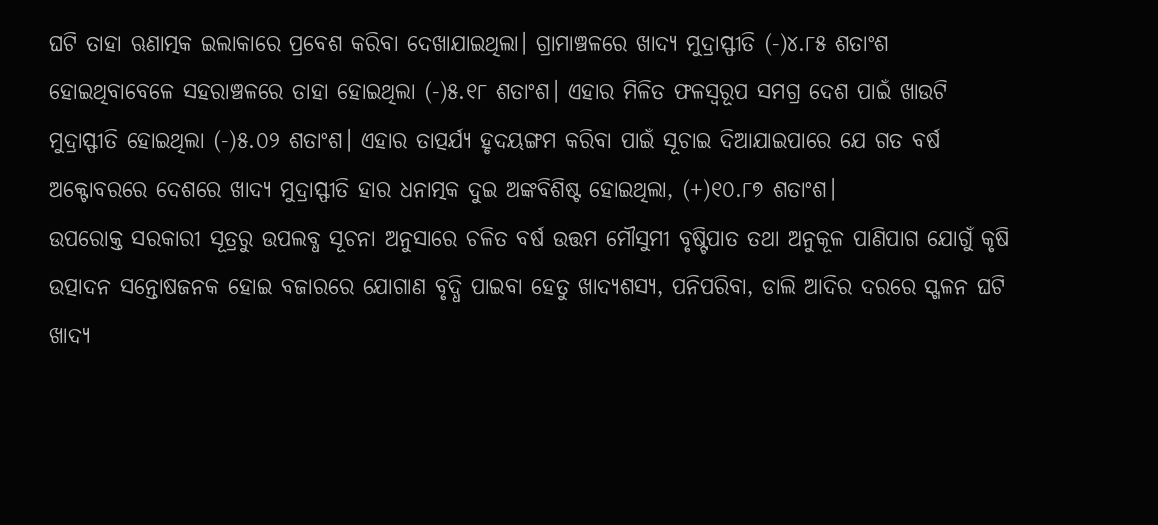ଘଟି ତାହା ଋଣାତ୍ମକ ଇଲାକାରେ ପ୍ରବେଶ କରିବା ଦେଖାଯାଇଥିଲା। ଗ୍ରାମାଞ୍ଚଳରେ ଖାଦ୍ୟ ମୁଦ୍ରାସ୍ଫୀତି (-)୪.୮୫ ଶତାଂଶ ହୋଇଥିବାବେଳେ ସହରାଞ୍ଚଳରେ ତାହା ହୋଇଥିଲା (-)୫.୧୮ ଶତାଂଶ। ଏହାର ମିଳିତ ଫଳସ୍ବରୂପ ସମଗ୍ର ଦେଶ ପାଇଁ ଖାଉଟି ମୁଦ୍ରାସ୍ଫୀତି ହୋଇଥିଲା (-)୫.୦୨ ଶତାଂଶ। ଏହାର ତାତ୍ପର୍ଯ୍ୟ ହୃଦୟଙ୍ଗମ କରିବା ପାଇଁ ସୂଚାଇ ଦିଆଯାଇପାରେ ଯେ ଗତ ବର୍ଷ ଅକ୍ଟୋବରରେ ଦେଶରେ ଖାଦ୍ୟ ମୁଦ୍ରାସ୍ଫୀତି ହାର ଧନାତ୍ମକ ଦୁଇ ଅଙ୍କବିଶିଷ୍ଟ ହୋଇଥିଲା, (+)୧୦.୮୭ ଶତାଂଶ।
ଉପରୋକ୍ତ ସରକାରୀ ସୂତ୍ରରୁ ଉପଲବ୍ଧ ସୂଚନା ଅନୁସାରେ ଚଳିତ ବର୍ଷ ଉତ୍ତମ ମୌସୁମୀ ବୃଷ୍ଟିପାତ ତଥା ଅନୁକୂଳ ପାଣିପାଗ ଯୋଗୁଁ କୃଷି ଉତ୍ପାଦନ ସନ୍ତୋଷଜନକ ହୋଇ ବଜାରରେ ଯୋଗାଣ ବୃଦ୍ଧି ପାଇବା ହେତୁ ଖାଦ୍ୟଶସ୍ୟ, ପନିପରିବା, ଡାଲି ଆଦିର ଦରରେ ସ୍ଖଳନ ଘଟି ଖାଦ୍ୟ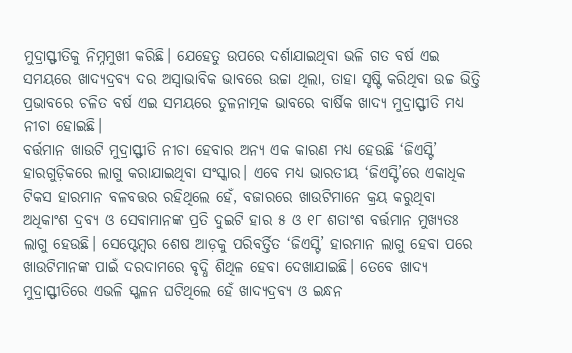ମୁଦ୍ରାସ୍ଫୀତିକୁ ନିମ୍ନମୁଖୀ କରିଛି। ଯେହେତୁ ଉପରେ ଦର୍ଶାଯାଇଥିବା ଭଳି ଗତ ବର୍ଷ ଏଇ ସମୟରେ ଖାଦ୍ୟଦ୍ରବ୍ୟ ଦର ଅସ୍ବାଭାବିକ ଭାବରେ ଉଚ୍ଚା ଥିଲା, ତାହା ସୃଷ୍ଟି କରିଥିବା ଉଚ୍ଚ ଭିତ୍ତି ପ୍ରଭାବରେ ଚଳିତ ବର୍ଷ ଏଇ ସମୟରେ ତୁଳନାତ୍ମକ ଭାବରେ ବାର୍ଷିକ ଖାଦ୍ୟ ମୁଦ୍ରାସ୍ଫୀତି ମଧ୍ୟ ନୀଚା ହୋଇଛି।
ବର୍ତ୍ତମାନ ଖାଉଟି ମୁଦ୍ରାସ୍ଫୀତି ନୀଚା ହେବାର ଅନ୍ୟ ଏକ କାରଣ ମଧ୍ୟ ହେଉଛି ‘ଜିଏସ୍ଟି’ ହାରଗୁଡ଼ିକରେ ଲାଗୁ କରାଯାଇଥିବା ସଂସ୍କାର। ଏବେ ମଧ୍ୟ ଭାରତୀୟ ‘ଜିଏସ୍ଟି’ରେ ଏକାଧିକ ଟିକସ ହାରମାନ ବଳବତ୍ତର ରହିଥିଲେ ହେଁ, ବଜାରରେ ଖାଉଟିମାନେ କ୍ରୟ କରୁଥିବା ଅଧିକାଂଶ ଦ୍ରବ୍ୟ ଓ ସେବାମାନଙ୍କ ପ୍ରତି ଦୁଇଟି ହାର ୫ ଓ ୧୮ ଶତାଂଶ ବର୍ତ୍ତମାନ ମୁଖ୍ୟତଃ ଲାଗୁ ହେଉଛି। ସେପ୍ଟେମ୍ବର ଶେଷ ଆଡ଼କୁ ପରିବର୍ତ୍ତିତ ‘ଜିଏସ୍ଟି’ ହାରମାନ ଲାଗୁ ହେବା ପରେ ଖାଉଟିମାନଙ୍କ ପାଇଁ ଦରଦାମରେ ବୃଦ୍ଧି ଶିଥିଳ ହେବା ଦେଖାଯାଇଛି। ତେବେ ଖାଦ୍ୟ ମୁଦ୍ରାସ୍ଫୀତିରେ ଏଭଳି ସ୍ଖଳନ ଘଟିଥିଲେ ହେଁ ଖାଦ୍ୟଦ୍ରବ୍ୟ ଓ ଇନ୍ଧନ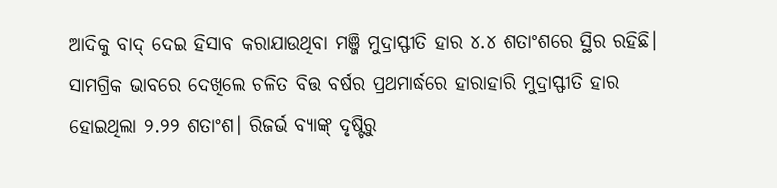ଆଦିକୁ ବାଦ୍ ଦେଇ ହିସାବ କରାଯାଉଥିବା ମଞ୍ଜି ମୁଦ୍ରାସ୍ଫୀତି ହାର ୪.୪ ଶତାଂଶରେ ସ୍ଥିର ରହିଛି। ସାମଗ୍ରିକ ଭାବରେ ଦେଖିଲେ ଚଳିତ ବିତ୍ତ ବର୍ଷର ପ୍ରଥମାର୍ଦ୍ଧରେ ହାରାହାରି ମୁଦ୍ରାସ୍ଫୀତି ହାର ହୋଇଥିଲା ୨.୨୨ ଶତାଂଶ। ରିଜର୍ଭ ବ୍ୟାଙ୍କ୍ ଦୃଷ୍ଟିରୁ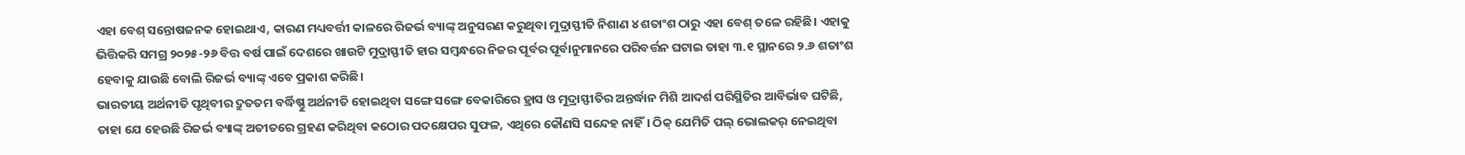ଏହା ବେଶ୍ ସନ୍ତୋଷଜନକ ହୋଇଥାଏ, କାରଣ ମଧ୍ୟବର୍ତ୍ତୀ କାଳରେ ରିଜର୍ଭ ବ୍ୟାଙ୍କ୍ ଅନୁସରଣ କରୁଥିବା ମୁଦ୍ରାସ୍ଫୀତି ନିଶାଣ ୪ ଶତାଂଶ ଠାରୁ ଏହା ବେଶ୍ ତଳେ ରହିଛି। ଏହାକୁ ଭିତ୍ତିକରି ସମଗ୍ର ୨୦୨୫-୨୬ ବିତ୍ତ ବର୍ଷ ପାଇଁ ଦେଶରେ ଖାଉଟି ମୁଦ୍ରାସ୍ଫୀତି ହାର ସମ୍ବନ୍ଧରେ ନିଜର ପୂର୍ବର ପୂର୍ବାନୁମାନରେ ପରିବର୍ତ୍ତନ ଘଟାଇ ତାହା ୩.୧ ସ୍ଥାନରେ ୨.୬ ଶତାଂଶ ହେବାକୁ ଯାଉଛି ବୋଲି ରିଜର୍ଭ ବ୍ୟାଙ୍କ୍ ଏବେ ପ୍ରକାଶ କରିଛି।
ଭାରତୀୟ ଅର୍ଥନୀତି ପୃଥିବୀର ଦ୍ରୁତତମ ବର୍ଦ୍ଧିଷ୍ଣୁ ଅର୍ଥନୀତି ହୋଇଥିବା ସଙ୍ଗେ ସଙ୍ଗେ ବେକାରିରେ ହ୍ରାସ ଓ ମୁଦ୍ରାସ୍ଫୀତିର ଅନ୍ତର୍ଦ୍ଧାନ ମିଶି ଆଦର୍ଶ ପରିସ୍ଥିତିର ଆବିର୍ଭାବ ଘଟିଛି, ତାହା ଯେ ହେଉଛି ରିଜର୍ଭ ବ୍ୟାଙ୍କ୍ ଅତୀତରେ ଗ୍ରହଣ କରିଥିବା କଠୋର ପଦକ୍ଷେପର ସୁଫଳ, ଏଥିରେ କୌଣସି ସନ୍ଦେହ ନାହିଁ। ଠିକ୍ ଯେମିତି ପଲ୍ ଭୋଲକର୍ ନେଇଥିବା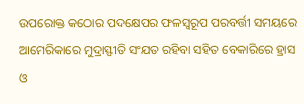ଉପରୋକ୍ତ କଠୋର ପଦକ୍ଷେପର ଫଳସ୍ବରୂପ ପରବର୍ତ୍ତୀ ସମୟରେ ଆମେରିକାରେ ମୁଦ୍ରାସ୍ଫୀତି ସଂଯତ ରହିବା ସହିତ ବେକାରିରେ ହ୍ରାସ ଓ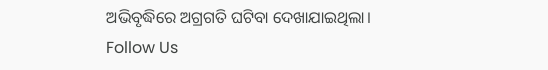ଅଭିବୃଦ୍ଧିରେ ଅଗ୍ରଗତି ଘଟିବା ଦେଖାଯାଇଥିଲା।
Follow Us